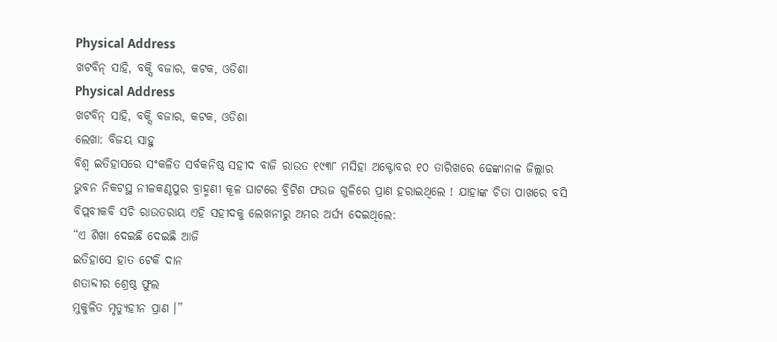Physical Address
ଖଟବିନ୍ ସାହି, ବକ୍ସି ବଜାର, କଟକ, ଓଡିଶା
Physical Address
ଖଟବିନ୍ ସାହି, ବକ୍ସି ବଜାର, କଟକ, ଓଡିଶା
ଲେଖା: ବିଜୟ ସାହୁ
ବିଶ୍ୱ ଇତିହାସରେ ସଂକଳିତ ସର୍ବକନିଷ୍ଠ ସହୀଦ ବାଜି ରାଉତ ୧୯୩୮ ମସିହା ଅକ୍ଟୋବର ୧୦ ତାରିଖରେ ଢେଙ୍କାନାଳ ଜିଲ୍ଲାର ଭୁବନ ନିକଟସ୍ଥ ନୀଳକଣ୍ଠପୁର ବ୍ରାହ୍ମଣୀ କୂଳ ଘାଟରେ ବ୍ରିଟିଶ ଫଉଜ ଗୁଳିରେ ପ୍ରାଣ ହରାଇଥିଲେ ! ଯାହାଙ୍କ ଚିତା ପାଖରେ ବସି ବିପ୍ଲବୀକବି ସଚି ରାଉତରାୟ ଏହି ସହୀଦକୁ ଲେଖନୀରୁ ଅମର ଅର୍ଘ୍ୟ ଦେଇଥିଲେ:
“ଏ ଶିଖା ଦେଇଛି ଦେଇଛି ଆଜି
ଇତିହାସେ ହାତ ଟେକି ଦାନ
ଶତାବ୍ଦୀର ଶ୍ରେଷ୍ଠ ଫୁଲ
ମୁକୁଳିତ ମୃତ୍ୟୁହୀନ ପ୍ରାଣ ।”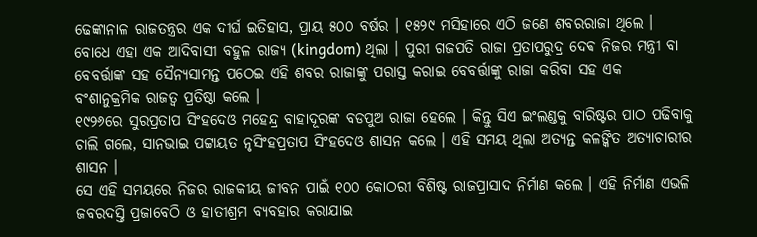ଢେଙ୍କାନାଳ ରାଜତନ୍ତ୍ରର ଏକ ଦୀର୍ଘ ଇତିହାସ, ପ୍ରାୟ ୫୦୦ ବର୍ଷର । ୧୫୨୯ ମସିହାରେ ଏଠି ଜଣେ ଶବରରାଜା ଥିଲେ । ବୋଧେ ଏହା ଏକ ଆଦିବାସୀ ବହୁଳ ରାଜ୍ୟ (kingdom) ଥିଲା । ପୁରୀ ଗଜପତି ରାଜା ପ୍ରତାପରୁଦ୍ର ଦେଵ ନିଜର ମନ୍ତ୍ରୀ ବା ବେବର୍ତ୍ତାଙ୍କ ସହ ସୈନ୍ୟସାମନ୍ତ ପଠେଇ ଏହି ଶବର ରାଜାଙ୍କୁ ପରାସ୍ତ କରାଇ ବେବର୍ତ୍ତାଙ୍କୁ ରାଜା କରିବା ସହ ଏକ ବଂଶାନୁକ୍ରମିକ ରାଜତ୍ୱ ପ୍ରତିଷ୍ଠା କଲେ ।
୧୯୨୬ରେ ସୁରପ୍ରତାପ ସିଂହଦେଓ ମହେନ୍ଦ୍ର ବାହାଦୂରଙ୍କ ବଡପୁଅ ରାଜା ହେଲେ । କିନ୍ତୁ ସିଏ ଇଂଲଣ୍ଡକୁ ବାରିଷ୍ଟର ପାଠ ପଢିବାକୁ ଚାଲି ଗଲେ, ସାନଭାଇ ପଟ୍ଟାୟତ ନୃସିଂହପ୍ରତାପ ସିଂହଦେଓ ଶାସନ କଲେ । ଏହି ସମୟ ଥିଲା ଅତ୍ୟନ୍ତ କଳଙ୍କିତ ଅତ୍ୟାଚାରୀର ଶାସନ ।
ସେ ଏହି ସମୟରେ ନିଜର ରାଜକୀୟ ଜୀବନ ପାଇଁ ୧୦୦ କୋଠରୀ ବିଶିଷ୍ଟ ରାଜପ୍ରାସାଦ ନିର୍ମାଣ କଲେ । ଏହି ନିର୍ମାଣ ଏଭଳି ଜବରଦସ୍ତି ପ୍ରଜାବେଠି ଓ ହାତୀଶ୍ରମ ବ୍ୟବହାର କରାଯାଇ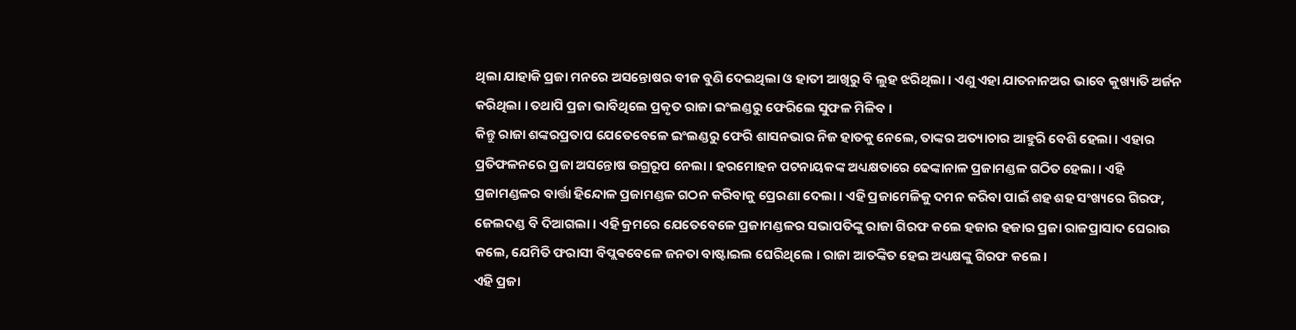ଥିଲା ଯାହାକି ପ୍ରଜା ମନରେ ଅସନ୍ତୋଷର ବୀଜ ବୁଣି ଦେଇଥିଲା ଓ ହାତୀ ଆଖିରୁ ବି ଲୁହ ଝରିଥିଲା । ଏଣୁ ଏହା ଯାତନାନଅର ଭାବେ କୁଖ୍ୟାତି ଅର୍ଜନ କରିଥିଲା । ତଥାପି ପ୍ରଜା ଭାବିଥିଲେ ପ୍ରକୃତ ରାଜା ଇଂଲଣ୍ଡରୁ ଫେରିଲେ ସୁଫଳ ମିଳିବ ।
କିନ୍ତୁ ରାଜା ଶଙ୍କରପ୍ରତାପ ଯେତେବେଳେ ଇଂଲଣ୍ଡରୁ ଫେରି ଶାସନଭାର ନିଜ ହାତକୁ ନେଲେ, ତାଙ୍କର ଅତ୍ୟାଚାର ଆହୁରି ବେଶି ହେଲା । ଏହାର ପ୍ରତିଫଳନରେ ପ୍ରଜା ଅସନ୍ତୋଷ ଉଗ୍ରରୂପ ନେଲା । ହରମୋହନ ପଟନାୟକଙ୍କ ଅଧ୍ୟକ୍ଷତାରେ ଢେଙ୍କାନାଳ ପ୍ରଜାମଣ୍ଡଳ ଗଠିତ ହେଲା । ଏହି ପ୍ରଜାମଣ୍ଡଳର ବାର୍ତ୍ତା ହିନ୍ଦୋଳ ପ୍ରଜାମଣ୍ଡଳ ଗଠନ କରିବାକୁ ପ୍ରେରଣା ଦେଲା । ଏହି ପ୍ରଜାମେଳିକୁ ଦମନ କରିବା ପାଇଁ ଶହ ଶହ ସଂଖ୍ୟରେ ଗିରଫ, ଜେଲଦଣ୍ଡ ବି ଦିଆଗଲା । ଏହି କ୍ରମରେ ଯେତେବେଳେ ପ୍ରଜାମଣ୍ଡଳର ସଭାପତିଙ୍କୁ ରାଜା ଗିରଫ କଲେ ହଜାର ହଜାର ପ୍ରଜା ରାଜପ୍ରାସାଦ ଘେରାଉ କଲେ, ଯେମିତି ଫରାସୀ ବିପ୍ଲଵବେଳେ ଜନତା ବାଷ୍ଟାଇଲ ଘେରିଥିଲେ । ରାଜା ଆତଙ୍କିତ ହେଇ ଅଧ୍ୟକ୍ଷଙ୍କୁ ଗିରଫ କଲେ ।
ଏହି ପ୍ରଜା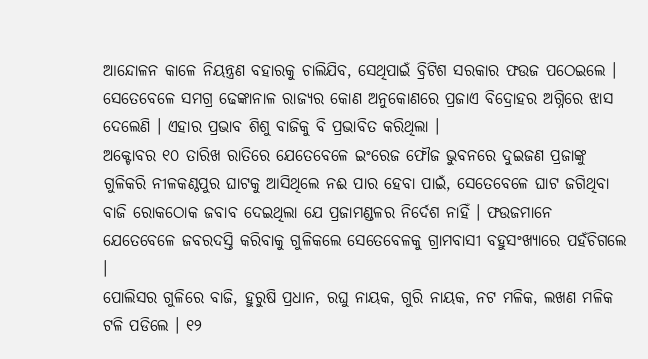ଆନ୍ଦୋଳନ କାଳେ ନିୟନ୍ତ୍ରଣ ବହାରକୁ ଚାଲିଯିବ, ସେଥିପାଇଁ ବ୍ରିଟିଶ ସରକାର ଫଉଜ ପଠେଇଲେ । ସେତେବେଳେ ସମଗ୍ର ଢେଙ୍କାନାଳ ରାଜ୍ୟର କୋଣ ଅନୁକୋଣରେ ପ୍ରଜାଏ ବିଦ୍ରୋହର ଅଗ୍ନିରେ ଝାସ ଦେଲେଣି । ଏହାର ପ୍ରଭାବ ଶିଶୁ ବାଜିକୁ ବି ପ୍ରଭାବିତ କରିଥିଲା ।
ଅକ୍ଟୋବର ୧୦ ତାରିଖ ରାତିରେ ଯେତେବେଳେ ଇଂରେଜ ଫୌଜ ଭୁବନରେ ଦୁଇଜଣ ପ୍ରଜାଙ୍କୁ ଗୁଳିକରି ନୀଳକଣ୍ଠପୁର ଘାଟକୁ ଆସିଥିଲେ ନଈ ପାର ହେବା ପାଇଁ, ସେତେବେଳେ ଘାଟ ଜଗିଥିବା ବାଜି ରୋକଠୋକ ଜବାବ ଦେଇଥିଲା ଯେ ପ୍ରଜାମଣ୍ଡଳର ନିର୍ଦେଶ ନାହିଁ । ଫଉଜମାନେ ଯେତେବେଳେ ଜବରଦସ୍ତି କରିବାକୁ ଗୁଳିକଲେ ସେତେବେଳକୁ ଗ୍ରାମବାସୀ ବହୁସଂଖ୍ୟାରେ ପହଁଚିଗଲେ ।
ପୋଲିସର ଗୁଳିରେ ବାଜି, ହୁରୁଷି ପ୍ରଧାନ, ରଘୁ ନାୟକ, ଗୁରି ନାୟକ, ନଟ ମଳିକ, ଲଖଣ ମଳିକ ଟଳି ପଡିଲେ । ୧୨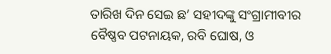ତାରିଖ ଦିନ ସେଇ ଛ’ ସହୀଦଙ୍କୁ ସଂଗ୍ରାମୀବୀର ବୈଷ୍ଣବ ପଟନାୟକ, ରବି ଘୋଷ, ଓ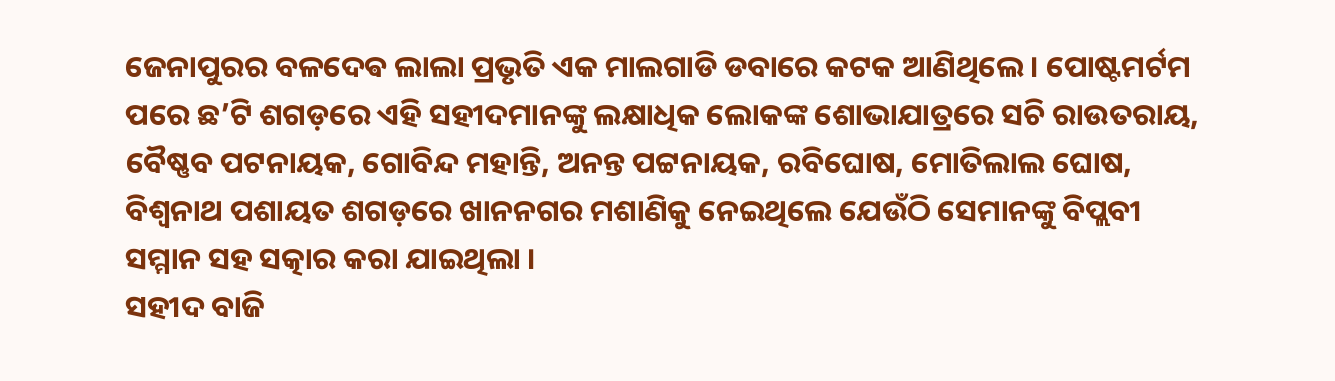ଜେନାପୁରର ବଳଦେଵ ଲାଲା ପ୍ରଭୃତି ଏକ ମାଲଗାଡି ଡବାରେ କଟକ ଆଣିଥିଲେ । ପୋଷ୍ଟମର୍ଟମ ପରେ ଛ’ଟି ଶଗଡ଼ରେ ଏହି ସହୀଦମାନଙ୍କୁ ଲକ୍ଷାଧିକ ଲୋକଙ୍କ ଶୋଭାଯାତ୍ରରେ ସଚି ରାଉତରାୟ, ବୈଷ୍ଣବ ପଟନାୟକ, ଗୋବିନ୍ଦ ମହାନ୍ତି, ଅନନ୍ତ ପଟ୍ଟନାୟକ, ରବିଘୋଷ, ମୋତିଲାଲ ଘୋଷ, ବିଶ୍ୱନାଥ ପଶାୟତ ଶଗଡ଼ରେ ଖାନନଗର ମଶାଣିକୁ ନେଇଥିଲେ ଯେଉଁଠି ସେମାନଙ୍କୁ ବିପ୍ଲବୀ ସମ୍ମାନ ସହ ସତ୍କାର କରା ଯାଇଥିଲା ।
ସହୀଦ ବାଜି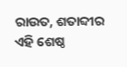ରାଉତ, ଶତାବ୍ଦୀର ଏହି ଶେଷ୍ଠ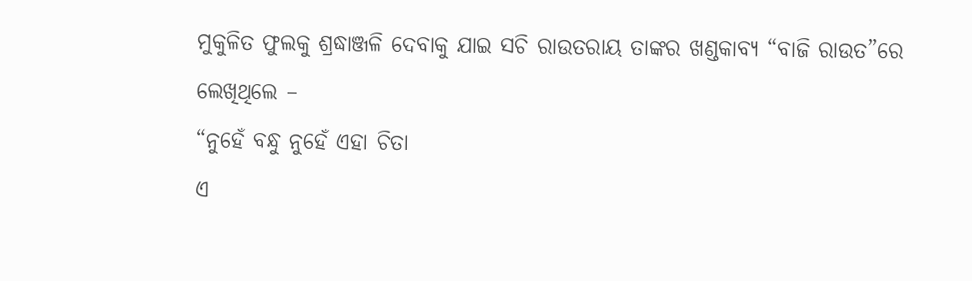ମୁକୁଳିତ ଫୁଲକୁ ଶ୍ରଦ୍ଧାଞ୍ଜଳି ଦେବାକୁ ଯାଇ ସଚି ରାଉତରାୟ ତାଙ୍କର ଖଣ୍ଡକାବ୍ୟ “ବାଜି ରାଉତ”ରେ ଲେଖିଥିଲେ –
“ନୁହେଁ ବନ୍ଧୁ ନୁହେଁ ଏହା ଚିତା
ଏ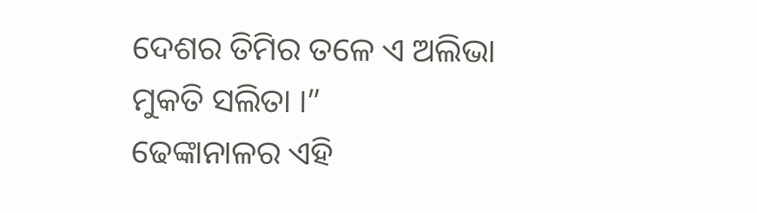ଦେଶର ତିମିର ତଳେ ଏ ଅଲିଭା
ମୁକତି ସଲିତା ।”
ଢେଙ୍କାନାଳର ଏହି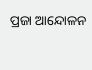ପ୍ରଜା ଆନ୍ଦୋଳନ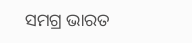ସମଗ୍ର ଭାରତ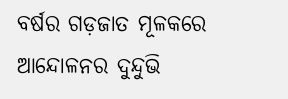ବର୍ଷର ଗଡ଼ଜାତ ମୂଳକରେ ଆନ୍ଦୋଳନର ଦୁନ୍ଦୁଭି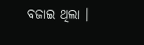ବଜାଇ ଥିଲା ।